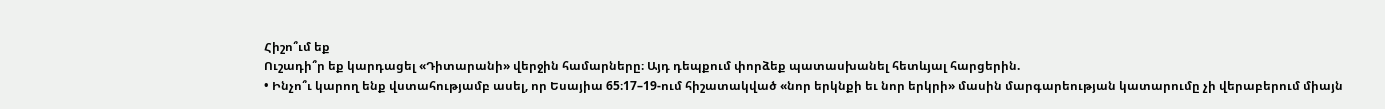Հիշո՞ւմ եք
Ուշադի՞ր եք կարդացել «Դիտարանի» վերջին համարները։ Այդ դեպքում փորձեք պատասխանել հետևյալ հարցերին.
• Ինչո՞ւ կարող ենք վստահությամբ ասել, որ Եսայիա 65։17–19-ում հիշատակված «նոր երկնքի եւ նոր երկրի» մասին մարգարեության կատարումը չի վերաբերում միայն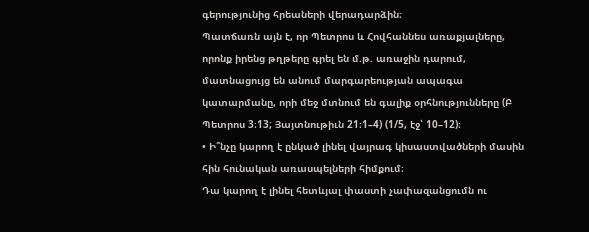գերությունից հրեաների վերադարձին։
Պատճառն այն է, որ Պետրոս և Հովհաննես առաքյալները, որոնք իրենց թղթերը գրել են մ.թ. առաջին դարում, մատնացույց են անում մարգարեության ապագա կատարմանը, որի մեջ մտնում են գալիք օրհնությունները (Բ Պետրոս 3։13; Յայտնութիւն 21։1–4) (1/5, էջ՝ 10–12)։
• Ի՞նչը կարող է ընկած լինել վայրագ կիսաստվածների մասին հին հունական առասպելների հիմքում։
Դա կարող է լինել հետևյալ փաստի չափազանցումն ու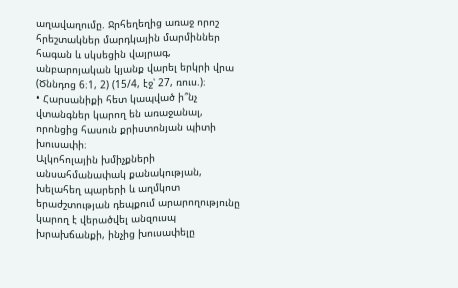աղավաղումը. Ջրհեղեղից առաջ որոշ հրեշտակներ մարդկային մարմիններ հագան և սկսեցին վայրագ, անբարոյական կյանք վարել երկրի վրա (Ծննդոց 6։1, 2) (15/4, էջ՝ 27, ռուս.)։
• Հարսանիքի հետ կապված ի՞նչ վտանգներ կարող են առաջանալ, որոնցից հասուն քրիստոնյան պիտի խուսափի։
Ալկոհոլային խմիչքների անսահմանափակ քանակության, խելահեղ պարերի և աղմկոտ երաժշտության դեպքում արարողությունը կարող է վերածվել անզուսպ խրախճանքի, ինչից խուսափելը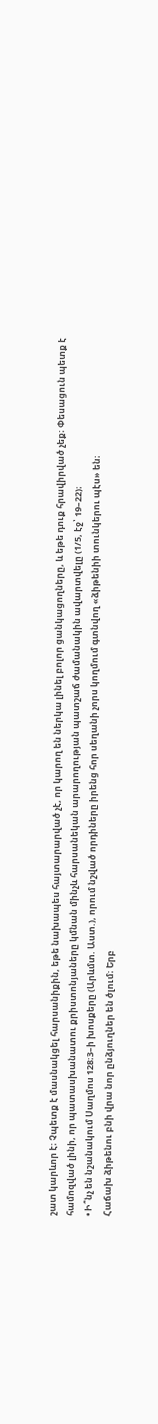շատ կարևոր է։ Չպետք է մասնակցել հարսանիքին, եթե նախապես հայտարարված չէ, որ կարող են ներկա լինել բոլոր ցանկացողները, և եթե դուք հրավիրված չեք։ Փեսացուն պետք է համոզված լինի, որ պատասխանատու քրիստոնյաները կմնան մինչև հարսանեկան արարողության պատշաճ ժամանակին ավարտվելը (1/5, էջ՝ 19–22)։
• Ի՞նչ են նշանակում Սաղմոս 128։3–ի խոսքերը (Արևմտ. Աստ.), որում նշված որդիները իրենց հոր սեղանի չորս կողմում գտնվող «ձիթենիի տունկերու պէս» են։
Հաճախ ձիթենու բնի վրա նոր ընձյուղներ են ծլում։ Երբ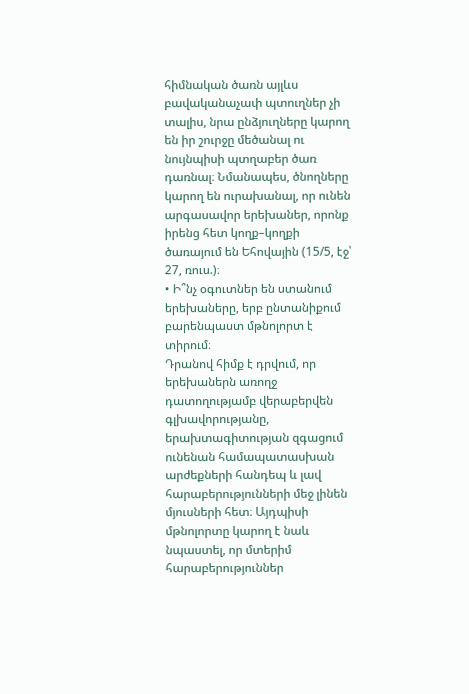հիմնական ծառն այլևս բավականաչափ պտուղներ չի տալիս, նրա ընձյուղները կարող են իր շուրջը մեծանալ ու նույնպիսի պտղաբեր ծառ դառնալ։ Նմանապես, ծնողները կարող են ուրախանալ, որ ունեն արգասավոր երեխաներ, որոնք իրենց հետ կողք–կողքի ծառայում են Եհովային (15/5, էջ՝ 27, ռուս.)։
• Ի՞նչ օգուտներ են ստանում երեխաները, երբ ընտանիքում բարենպաստ մթնոլորտ է տիրում։
Դրանով հիմք է դրվում, որ երեխաներն առողջ դատողությամբ վերաբերվեն գլխավորությանը, երախտագիտության զգացում ունենան համապատասխան արժեքների հանդեպ և լավ հարաբերությունների մեջ լինեն մյուսների հետ։ Այդպիսի մթնոլորտը կարող է նաև նպաստել, որ մտերիմ հարաբերություններ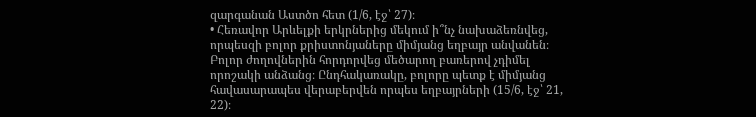զարգանան Աստծո հետ (1/6, էջ՝ 27)։
• Հեռավոր Արևելքի երկրներից մեկում ի՞նչ նախաձեռնվեց, որպեսզի բոլոր քրիստոնյաները միմյանց եղբայր անվանեն։
Բոլոր ժողովներին հորդորվեց մեծարող բառերով չդիմել որոշակի անձանց։ Ընդհակառակը, բոլորը պետք է միմյանց հավասարապես վերաբերվեն որպես եղբայրների (15/6, էջ՝ 21, 22)։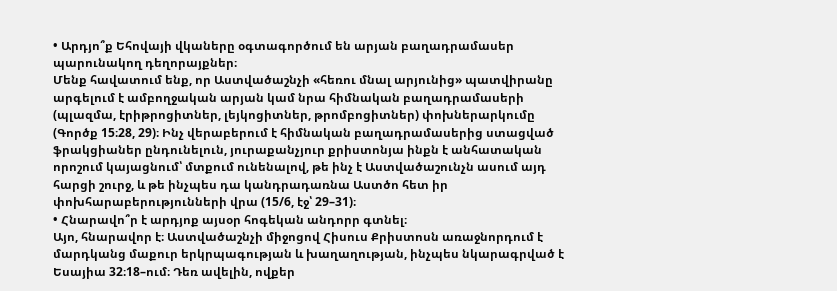• Արդյո՞ք Եհովայի վկաները օգտագործում են արյան բաղադրամասեր պարունակող դեղորայքներ։
Մենք հավատում ենք, որ Աստվածաշնչի «հեռու մնալ արյունից» պատվիրանը արգելում է ամբողջական արյան կամ նրա հիմնական բաղադրամասերի (պլազմա, էրիթրոցիտներ, լեյկոցիտներ, թրոմբոցիտներ) փոխներարկումը (Գործք 15։28, 29)։ Ինչ վերաբերում է հիմնական բաղադրամասերից ստացված ֆրակցիաներ ընդունելուն, յուրաքանչյուր քրիստոնյա ինքն է անհատական որոշում կայացնում՝ մտքում ունենալով, թե ինչ է Աստվածաշունչն ասում այդ հարցի շուրջ, և թե ինչպես դա կանդրադառնա Աստծո հետ իր փոխհարաբերությունների վրա (15/6, էջ՝ 29–31)։
• Հնարավո՞ր է արդյոք այսօր հոգեկան անդորր գտնել։
Այո, հնարավոր է։ Աստվածաշնչի միջոցով Հիսուս Քրիստոսն առաջնորդում է մարդկանց մաքուր երկրպագության և խաղաղության, ինչպես նկարագրված է Եսայիա 32։18–ում։ Դեռ ավելին, ովքեր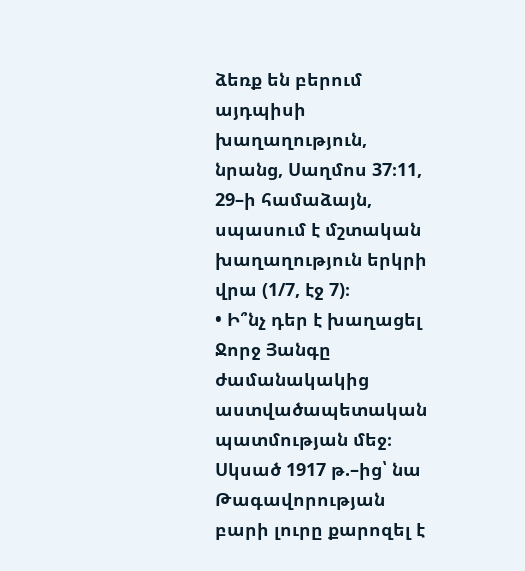ձեռք են բերում այդպիսի խաղաղություն, նրանց, Սաղմոս 37։11, 29–ի համաձայն, սպասում է մշտական խաղաղություն երկրի վրա (1/7, էջ 7)։
• Ի՞նչ դեր է խաղացել Ջորջ Յանգը ժամանակակից աստվածապետական պատմության մեջ։
Սկսած 1917 թ.–ից՝ նա Թագավորության բարի լուրը քարոզել է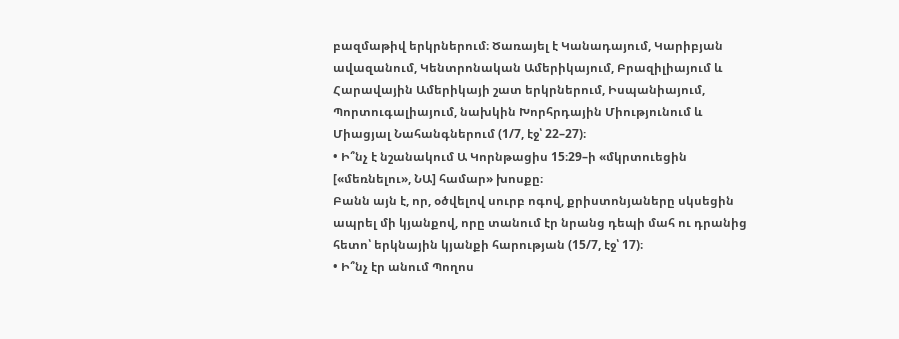բազմաթիվ երկրներում։ Ծառայել է Կանադայում, Կարիբյան ավազանում, Կենտրոնական Ամերիկայում, Բրազիլիայում և Հարավային Ամերիկայի շատ երկրներում, Իսպանիայում, Պորտուգալիայում, նախկին Խորհրդային Միությունում և Միացյալ Նահանգներում (1/7, էջ՝ 22–27)։
• Ի՞նչ է նշանակում Ա Կորնթացիս 15։29–ի «մկրտուեցին [«մեռնելու», ՆԱ] համար» խոսքը։
Բանն այն է, որ, օծվելով սուրբ ոգով, քրիստոնյաները սկսեցին ապրել մի կյանքով, որը տանում էր նրանց դեպի մահ ու դրանից հետո՝ երկնային կյանքի հարության (15/7, էջ՝ 17)։
• Ի՞նչ էր անում Պողոս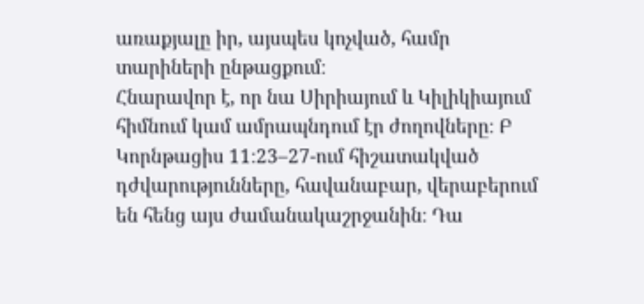առաքյալը իր, այսպես կոչված, համր տարիների ընթացքում։
Հնարավոր է, որ նա Սիրիայում և Կիլիկիայում հիմնում կամ ամրապնդում էր ժողովները։ Բ Կորնթացիս 11։23–27-ում հիշատակված դժվարությունները, հավանաբար, վերաբերում են հենց այս ժամանակաշրջանին։ Դա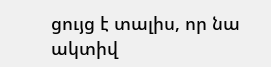ցույց է տալիս, որ նա ակտիվ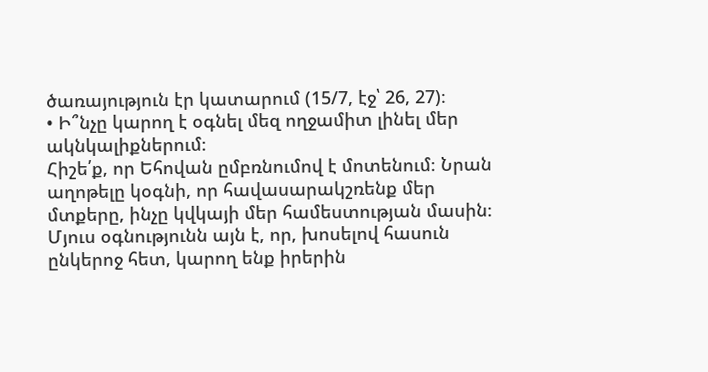ծառայություն էր կատարում (15/7, էջ՝ 26, 27)։
• Ի՞նչը կարող է օգնել մեզ ողջամիտ լինել մեր ակնկալիքներում։
Հիշե՛ք, որ Եհովան ըմբռնումով է մոտենում։ Նրան աղոթելը կօգնի, որ հավասարակշռենք մեր մտքերը, ինչը կվկայի մեր համեստության մասին։ Մյուս օգնությունն այն է, որ, խոսելով հասուն ընկերոջ հետ, կարող ենք իրերին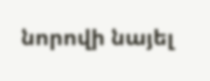նորովի նայել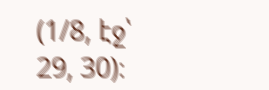(1/8, էջ՝ 29, 30)։